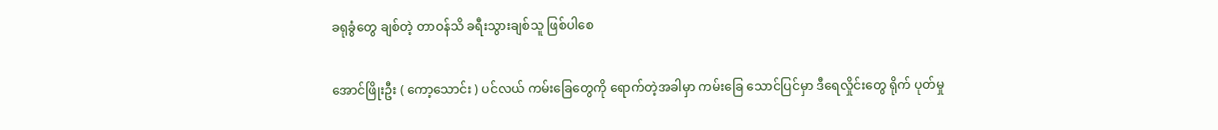ခရုခွံတွေ ချစ်တဲ့ တာဝန်သိ ခရီးသွားချစ်သူ ဖြစ်ပါစေ

အောင်ဖြိုးဦး ( ကော့သောင်း ) ပင်လယ် ကမ်းခြေတွေကို ရောက်တဲ့အခါမှာ ကမ်းခြေ သောင်ပြင်မှာ ဒီရေလှိုင်းတွေ ရိုက် ပုတ်မှု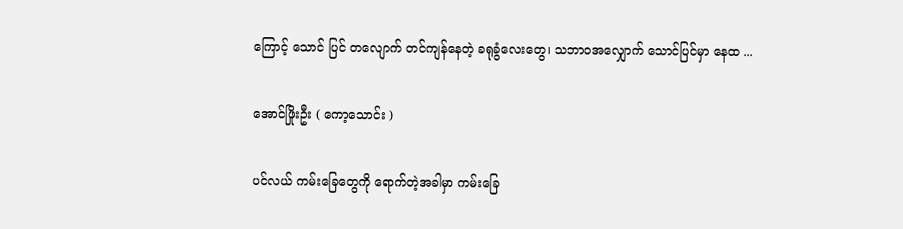ကြောင့် သောင် ပြင် တလျောက် တင်ကျန်နေတဲ့ ခရုခွံလေးတွေ၊ သဘာဝအလျှောက် သောင်ပြင်မှာ နေထ ...

အောင်ဖြိုးဦး ( ကော့သောင်း )

ပင်လယ် ကမ်းခြေတွေကို ရောက်တဲ့အခါမှာ ကမ်းခြေ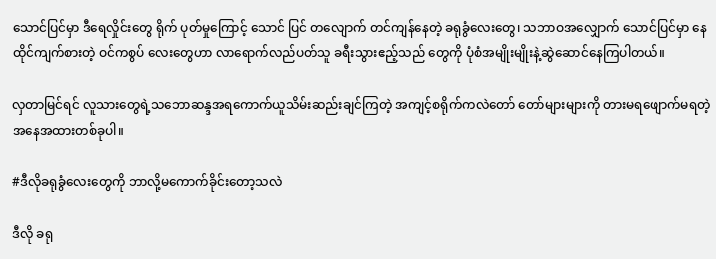သောင်ပြင်မှာ ဒီရေလှိုင်းတွေ ရိုက် ပုတ်မှုကြောင့် သောင် ပြင် တလျောက် တင်ကျန်နေတဲ့ ခရုခွံလေးတွေ၊ သဘာဝအလျှောက် သောင်ပြင်မှာ နေထိုင်ကျက်စားတဲ့ ဝင်ကစွပ် လေးတွေဟာ လာရောက်လည်ပတ်သူ ခရီးသွားဧည့်သည် တွေကို ပုံစံအမျိုးမျိုးနဲ့ဆွဲဆောင်နေကြပါတယ်။

လှတာမြင်ရင် လူသားတွေရဲ့သဘောဆန္ဒအရကောက်ယူသိမ်းဆည်းချင်ကြတဲ့ အကျင့်စရိုက်ကလဲတော် တော်များများကို တားမရဖျောက်မရတဲ့အနေအထားတစ်ခုပါ။

#ဒီလိုခရုခွံလေးတွေကို ဘာလို့မကောက်ခိုင်းတော့သလဲ

ဒီလို ခရု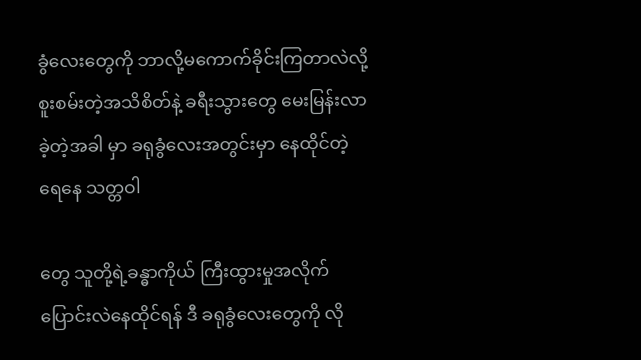ခွံလေးတွေကို ဘာလို့မကောက်ခိုင်းကြတာလဲလို့ စူးစမ်းတဲ့အသိစိတ်နဲ့ ခရီးသွားတွေ မေးမြန်းလာခဲ့တဲ့အခါ မှာ ခရုခွံလေးအတွင်းမှာ နေထိုင်တဲ့ ရေနေ သတ္တဝါ

တွေ သူတို့ရဲ့ခန္ဓာကိုယ် ကြီးထွားမှုအလိုက်ပြောင်းလဲနေထိုင်ရန် ဒီ ခရုခွံလေးတွေကို လို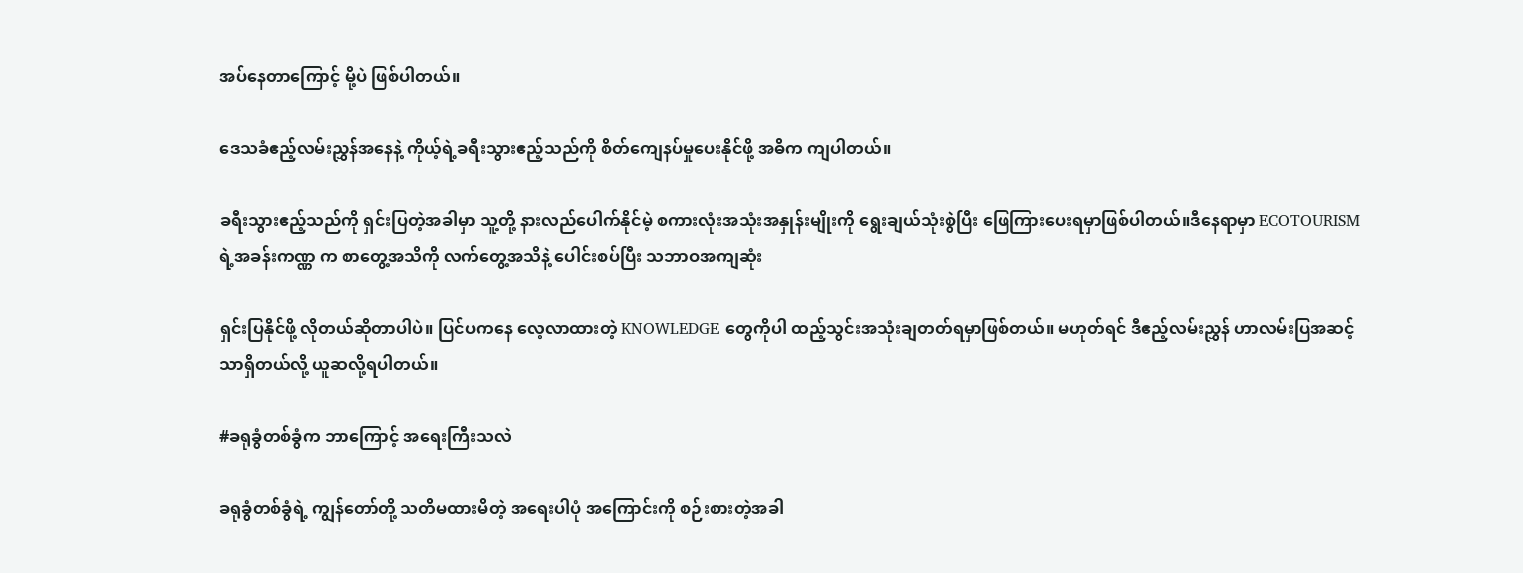အပ်နေတာကြောင့် မို့ပဲ ဖြစ်ပါတယ်။

ဒေသခံဧည့်လမ်းညွှန်အနေနဲ့ ကိုယ့်ရဲ့ခရီးသွားဧည့်သည်ကို စိတ်ကျေနပ်မှုပေးနိုင်ဖို့ အဓိက ကျပါတယ်။

ခရီးသွားဧည့်သည်ကို ရှင်းပြတဲ့အခါမှာ သူ့တို့ နားလည်ပေါက်နိုင်မဲ့ စကားလုံးအသုံးအနှုန်းမျိုးကို ရွေးချယ်သုံးစွဲပြီး ဖြေကြားပေးရမှာဖြစ်ပါတယ်။ဒီနေရာမှာ ECOTOURISM ရဲ့အခန်းကဏ္ဏ က စာတွေ့အသိကို လက်တွေ့အသိနဲ့ ပေါင်းစပ်ပြီး သဘာဝအကျဆုံး

ရှင်းပြနိုင်ဖို့ လိုတယ်ဆိုတာပါပဲ။ ပြင်ပကနေ လေ့လာထားတဲ့ KNOWLEDGE တွေကိုပါ ထည့်သွင်းအသုံးချတတ်ရမှာဖြစ်တယ်။ မဟုတ်ရင် ဒီဧည့်လမ်းညွှန် ဟာလမ်းပြအဆင့်သာရှိတယ်လို့ ယူဆလို့ရပါတယ်။

#ခရုခွံတစ်ခွံက ဘာကြောင့် အရေးကြီးသလဲ

ခရုခွံတစ်ခွံရဲ့ ကျွန်တော်တို့ သတိမထားမိတဲ့ အရေးပါပုံ အကြောင်းကို စဉ်းစားတဲ့အခါ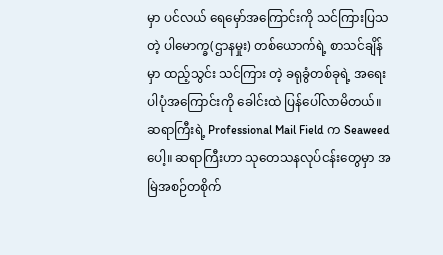မှာ ပင်လယ် ရေမှော်အကြောင်းကို သင်ကြားပြသတဲ့ ပါမောက္ခ(ဌာနမှုး) တစ်ယောက်ရဲ့ စာသင်ချိန်မှာ ထည့်သွင်း သင်ကြား တဲ့ ခရုခွံတစ်ခုရဲ့ အရေးပါပုံအကြောင်းကို ခေါင်းထဲ ပြန်ပေါ်လာမိတယ်။ ဆရာကြီးရဲ့ Professional Mail Field က Seaweed ပေါ့။ ဆရာကြီးဟာ သုတေသနလုပ်ငန်းတွေမှာ အမြဲအစဉ်တစိုက်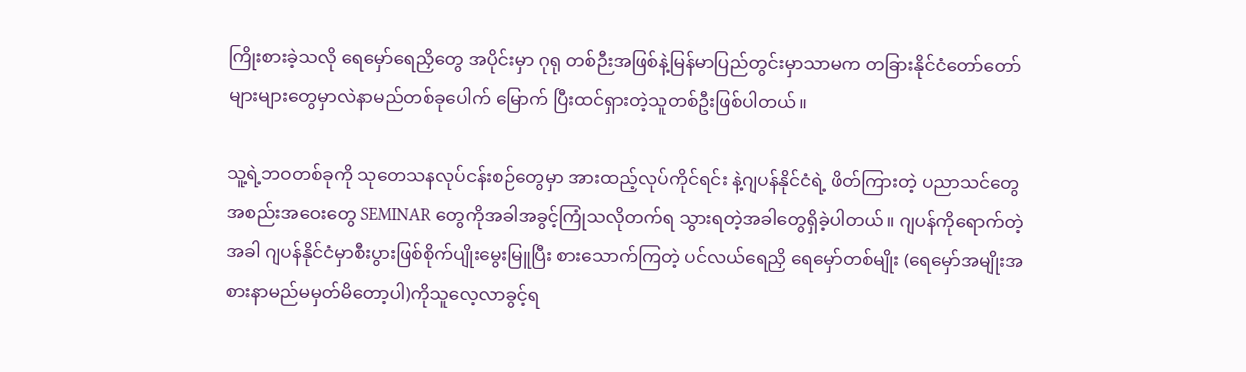ကြိုးစားခဲ့သလို ရေမှော်ရေညှိတွေ အပိုင်းမှာ ဂုရု တစ်ဉီးအဖြစ်နဲ့မြန်မာပြည်တွင်းမှာသာမက တခြားနိုင်ငံတော်တော်များများတွေမှာလဲနာမည်တစ်ခုပေါက် မြောက် ပြီးထင်ရှားတဲ့သူတစ်ဦးဖြစ်ပါတယ်။

သူ့ရဲ့ဘဝတစ်ခုကို သုတေသနလုပ်ငန်းစဉ်တွေမှာ အားထည့်လုပ်ကိုင်ရင်း နဲ့ဂျပန်နိုင်ငံရဲ့ ဖိတ်ကြားတဲ့ ပညာသင်တွေ အစည်းအဝေးတွေ SEMINAR တွေကိုအခါအခွင့်ကြုံသလိုတက်ရ သွားရတဲ့အခါတွေရှိခဲ့ပါတယ်။ ဂျပန်ကိုရောက်တဲ့အခါ ဂျပန်နိုင်ငံမှာစီးပွားဖြစ်စိုက်ပျိုးမွေးမြူပြီး စားသောက်ကြတဲ့ ပင်လယ်ရေညှိ ရေမှော်တစ်မျိုး (ရေမှော်အမျိုးအစားနာမည်မမှတ်မိတော့ပါ)ကိုသူလေ့လာခွင့်ရ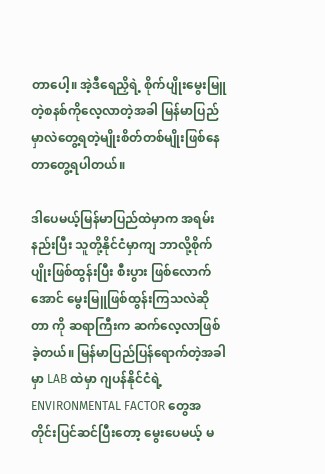တာပေါ့။ အဲ့ဒီရေညှိရဲ့ စိုက်ပျိုးမွေးမြူတဲ့စနစ်ကိုလေ့လာတဲ့အခါ မြန်မာပြည်မှာလဲတွေ့ရတဲ့မျိုးစိတ်တစ်မျိုးဖြစ်နေတာတွေ့ရပါတယ်။

ဒါပေမယ့်မြန်မာပြည်ထဲမှာက အရမ်းနည်းပြီး သူတို့နိုင်ငံမှာကျ ဘာလို့စိုက်ပျိုးဖြစ်ထွန်းပြီး စီးပွား ဖြစ်လောက်အောင် မွေးမြူဖြစ်ထွန်းကြသလဲဆိုတာ ကို ဆရာကြီးက ဆက်လေ့လာဖြစ်ခဲ့တယ်။ မြန်မာပြည်ပြန်ရောက်တဲ့အခါမှာ LAB ထဲမှာ ဂျပန်နိုင်ငံရဲ့ ENVIRONMENTAL FACTOR တွေအတိုင်းပြင်ဆင်ပြီးတော့ မွေးပေမယ့် မ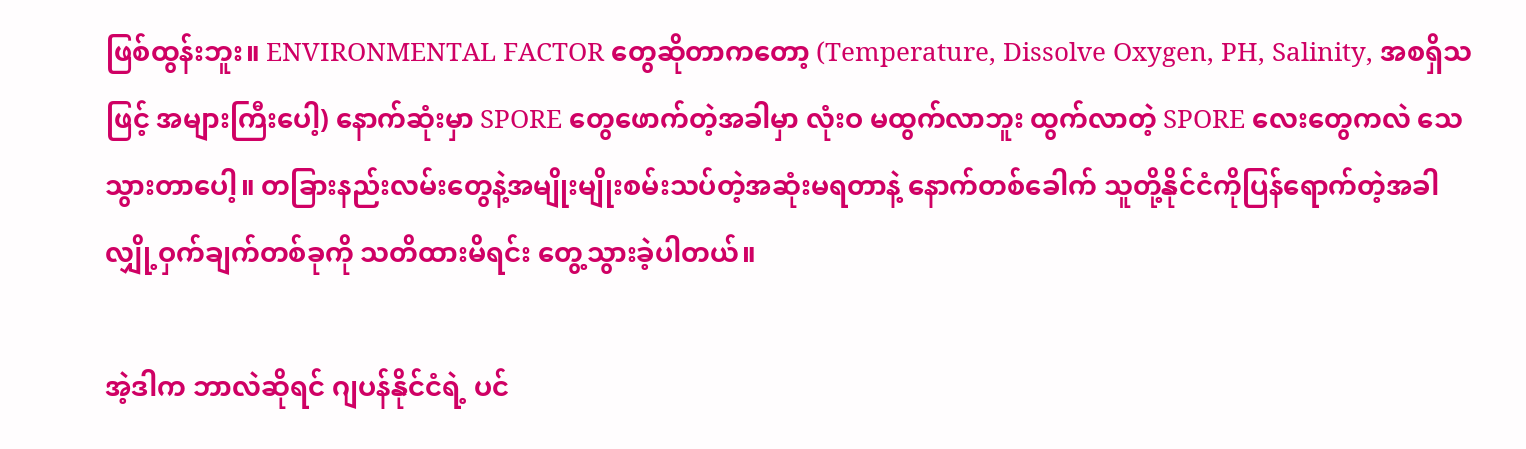ဖြစ်ထွန်းဘူး။ ENVIRONMENTAL FACTOR တွေဆိုတာကတော့ (Temperature, Dissolve Oxygen, PH, Salinity, အစရှိသဖြင့် အများကြီးပေါ့) နောက်ဆုံးမှာ SPORE တွေဖောက်တဲ့အခါမှာ လုံးဝ မထွက်လာဘူး ထွက်လာတဲ့ SPORE လေးတွေကလဲ သေသွားတာပေါ့။ တခြားနည်းလမ်းတွေနဲ့အမျိုးမျိုးစမ်းသပ်တဲ့အဆုံးမရတာနဲ့ နောက်တစ်ခေါက် သူတို့နိုင်ငံကိုပြန်ရောက်တဲ့အခါ လျှို့ဝှက်ချက်တစ်ခုကို သတိထားမိရင်း တွေ့သွားခဲ့ပါတယ်။

အဲ့ဒါက ဘာလဲဆိုရင် ဂျပန်နိုင်ငံရဲ့ ပင်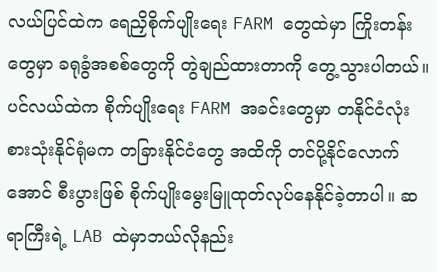လယ်ပြင်ထဲက ရေညှိစိုက်ပျိုးရေး FARM တွေထဲမှာ ကြိုးတန်းတွေမှာ ခရုခွံအစစ်တွေကို တွဲချည်ထားတာကို တွေ့သွားပါတယ်။ ပင်လယ်ထဲက စိုက်ပျိုးရေး FARM အခင်းတွေမှာ တနိုင်ငံလုံးစားသုံးနိုင်ရုံမက တခြားနိုင်ငံတွေ အထိကို တင်ပို့နိုင်လောက်အောင် စီးပွားဖြစ် စိုက်ပျိုးမွေးမြူထုတ်လုပ်နေနိုင်ခဲ့တာပါ။ ဆရာကြီးရဲ့ LAB ထဲမှာဘယ်လိုနည်း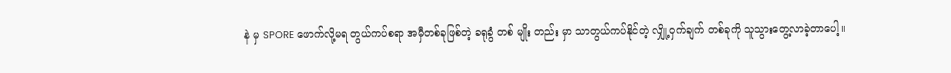နဲ မှ SPORE ဖောက်လို့မရ တွယ်ကပ်စရာ အမှီတစ်ခုဖြစ်တဲ့ ခရုခွံ တစ် မျိုး တည်း မှာ သာတွယ်ကပ်နိုင်တဲ့ လျှို့ဝှက်ချက် တစ်ခုကို သူသွားတွေ့လာခဲ့တာပေါ့။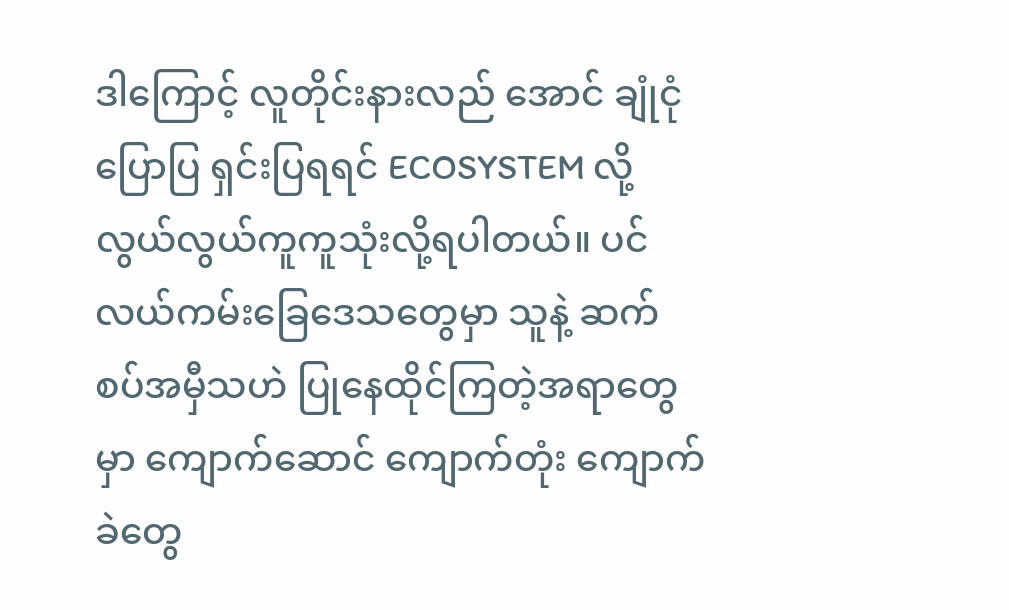ဒါကြောင့် လူတိုင်းနားလည် အောင် ချုံငုံပြောပြ ရှင်းပြရရင် ECOSYSTEM လို့ လွယ်လွယ်ကူကူသုံးလို့ရပါတယ်။ ပင်လယ်ကမ်းခြေဒေသတွေမှာ သူနဲ့ ဆက်စပ်အမှီသဟဲ ပြုနေထိုင်ကြတဲ့အရာတွေမှာ ကျောက်ဆောင် ကျောက်တုံး ကျောက်ခဲတွေ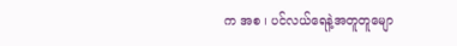က အစ ၊ ပင်လယ်ရေနဲ့အတူတူမျော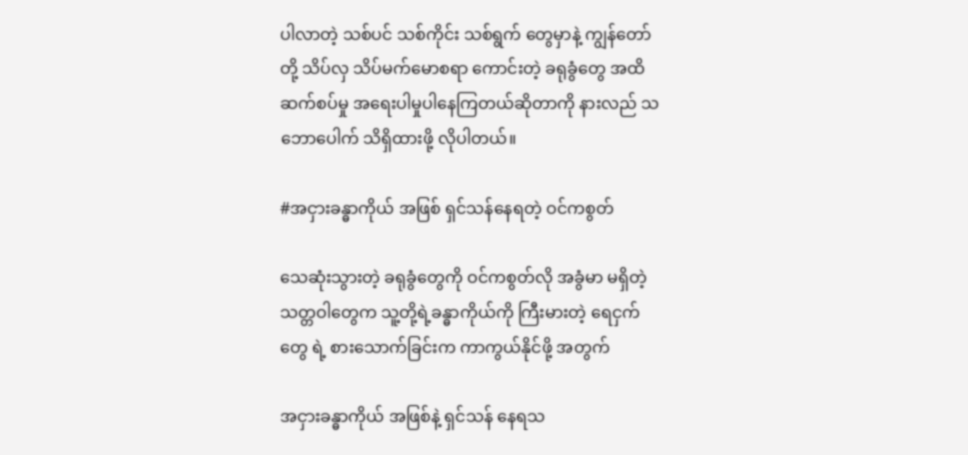ပါလာတဲ့ သစ်ပင် သစ်ကိုင်း သစ်ရွက် တွေမှာနဲ့ ကျွန်တော်တို့ သိပ်လှ သိပ်မက်မောစရာ ကောင်းတဲ့ ခရုခွံတွေ အထိ ဆက်စပ်မှု အရေးပါမှုပါနေကြတယ်ဆိုတာကို နားလည် သဘောပေါက် သိရှိထားဖို့ လိုပါတယ်။

#အငှားခန္ဓာကိုယ် အဖြစ် ရှင်သန်နေရတဲ့ ဝင်ကစွတ်

သေဆုံးသွားတဲ့ ခရုခွံတွေကို ဝင်ကစွတ်လို အခွံမာ မရှိတဲ့ သတ္တဝါတွေက သူ့တို့ရဲ့ခန္ဓာကိုယ်ကို ကြီးမားတဲ့ ရေငှက်တွေ ရဲ့ စားသောက်ခြင်းက ကာကွယ်နိုင်ဖို့ အတွက်

အငှားခန္ဓာကိုယ် အဖြစ်နဲ့ ရှင်သန် နေရသ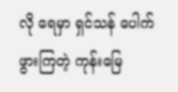လို ရေမှာ ရှင်သန် ပေါက်ဖွားကြတဲ့ ကုန်းမြေ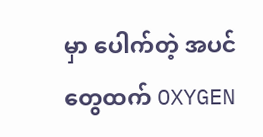မှာ ပေါက်တဲ့ အပင်တွေထက် OXYGEN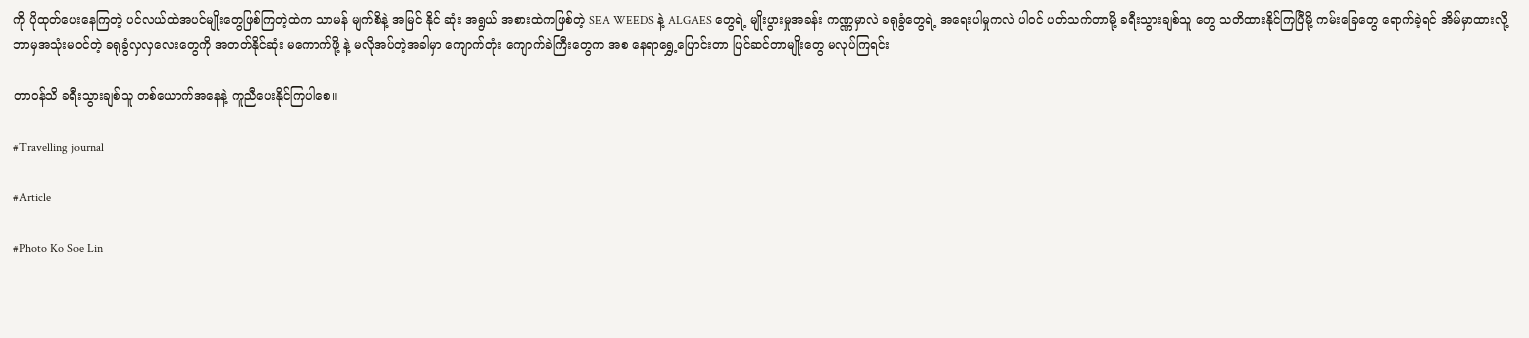ကို ပိုထုတ်ပေးနေကြတဲ့ ပင်လယ်ထဲအပင်မျိုးတွေဖြစ်ကြတဲ့ထဲက သာမန် မျက်စိနဲ့ အမြင် နိုင် ဆုံး အရွယ် အစားထဲကဖြစ်တဲ့ SEA WEEDS နဲ့ ALGAES တွေရဲ့ မျိုးပွားမှုအခန်း ကဏ္ဏမှာလဲ ခရုခွံတွေရဲ့ အရေးပါမှုကလဲ ပါဝင် ပတ်သက်တာမို့ ခရီးသွားချစ်သူ တွေ သတိထားနိုင်ကြပြီမို့ ကမ်းခြေတွေ ရောက်ခဲ့ရင် အိမ်မှာထားလို့ ဘာမှအသုံးမဝင်တဲ့ ခရုခွံလှလှလေးတွေကို အတတ်နိုင်ဆုံး မကောက်ဖို့ နဲ့ မလိုအပ်တဲ့အခါမှာ ကျောက်တုံး ကျောက်ခဲကြီးတွေက အစ နေရာရွှေ့ပြောင်းတာ ပြင်ဆင်တာမျိုးတွေ မလုပ်ကြရင်း

တာဝန်သိ ခရီးသွားချစ်သူ တစ်ယောက်အနေနဲ့ ကူညီပေးနိုင်ကြပါစေ။

#Travelling journal

#Article

#Photo Ko Soe Lin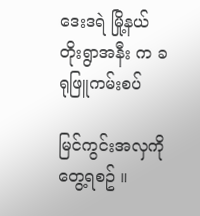ဒေးဒရဲ မြို့နယ် တိုးရွာအနီး က ခရုဖြူကမ်းစပ်

မြင်ကွင်းအလှကို တွေ့ရစဥ် ။